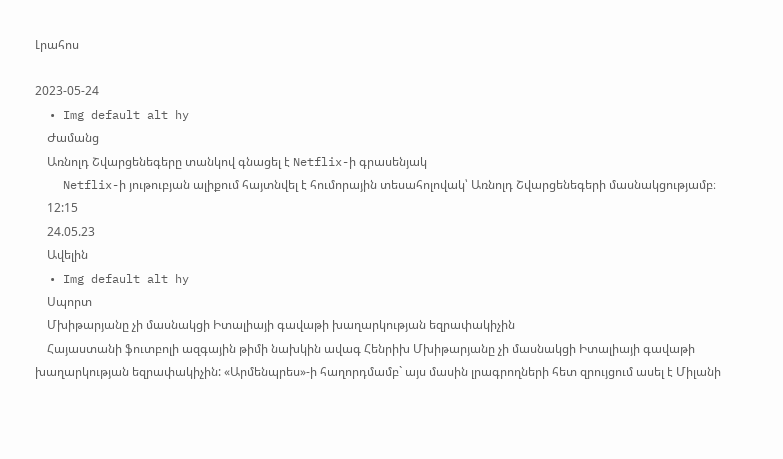Լրահոս

2023-05-24
  • Img default alt hy
    Ժամանց
    Առնոլդ Շվարցենեգերը տանկով գնացել է Netflix-ի գրասենյակ
    Netflix-ի յութուբյան ալիքում հայտնվել է հումորային տեսահոլովակ՝ Առնոլդ Շվարցենեգերի մասնակցությամբ։
    12:15
    24.05.23
    Ավելին
  • Img default alt hy
    Սպորտ
    Մխիթարյանը չի մասնակցի Իտալիայի գավաթի խաղարկության եզրափակիչին
    Հայաստանի ֆուտբոլի ազգային թիմի նախկին ավագ Հենրիխ Մխիթարյանը չի մասնակցի Իտալիայի գավաթի խաղարկության եզրափակիչին: «Արմենպրես»-ի հաղորդմամբ` այս մասին լրագրողների հետ զրույցում ասել է Միլանի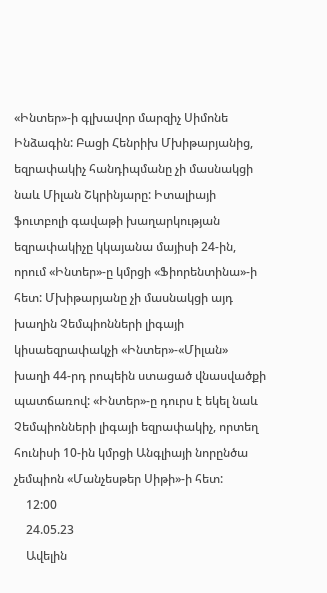«Ինտեր»-ի գլխավոր մարզիչ Սիմոնե Ինձագին: Բացի Հենրիխ Մխիթարյանից, եզրափակիչ հանդիպմանը չի մասնակցի նաև Միլան Շկրինյարը: Իտալիայի ֆուտբոլի գավաթի խաղարկության եզրափակիչը կկայանա մայիսի 24-ին, որում «Ինտեր»-ը կմրցի «Ֆիորենտինա»-ի հետ: Մխիթարյանը չի մասնակցի այդ խաղին Չեմպիոնների լիգայի կիսաեզրափակչի «Ինտեր»-«Միլան» խաղի 44-րդ րոպեին ստացած վնասվածքի պատճառով: «Ինտեր»-ը դուրս է եկել նաև Չեմպիոնների լիգայի եզրափակիչ, որտեղ հունիսի 10-ին կմրցի Անգլիայի նորընծա չեմպիոն «Մանչեսթեր Սիթի»-ի հետ:
    12:00
    24.05.23
    Ավելին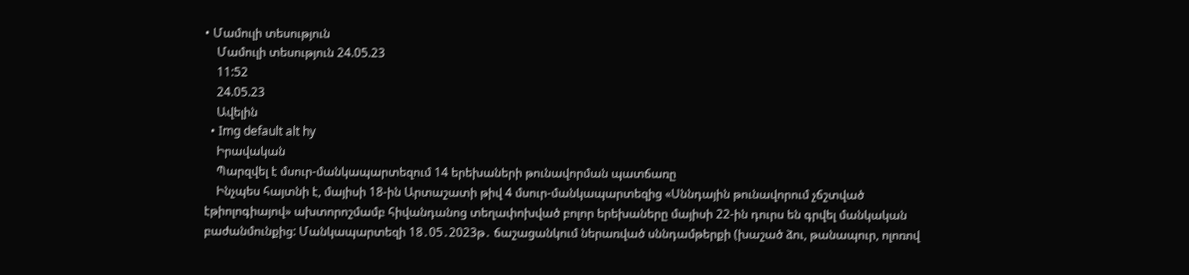• Մամուլի տեսություն
    Մամուլի տեսություն 24.05.23
    11:52
    24.05.23
    Ավելին
  • Img default alt hy
    Իրավական
    Պարզվել է մսուր-մանկապարտեզում 14 երեխաների թունավորման պատճառը
    Ինչպես հայտնի է, մայիսի 18-ին Արտաշատի թիվ 4 մսուր-մանկապարտեզից «Սննդային թունավորում չճշտված էթիոլոգիայով» ախտորոշմամբ հիվանդանոց տեղափոխված բոլոր երեխաները մայիսի 22-ին դուրս են գրվել մանկական բաժանմունքից: Մանկապարտեզի 18․05․2023թ․ ճաշացանկում ներառված սննդամթերքի (խաշած ձու, թանապուր, ոլոռով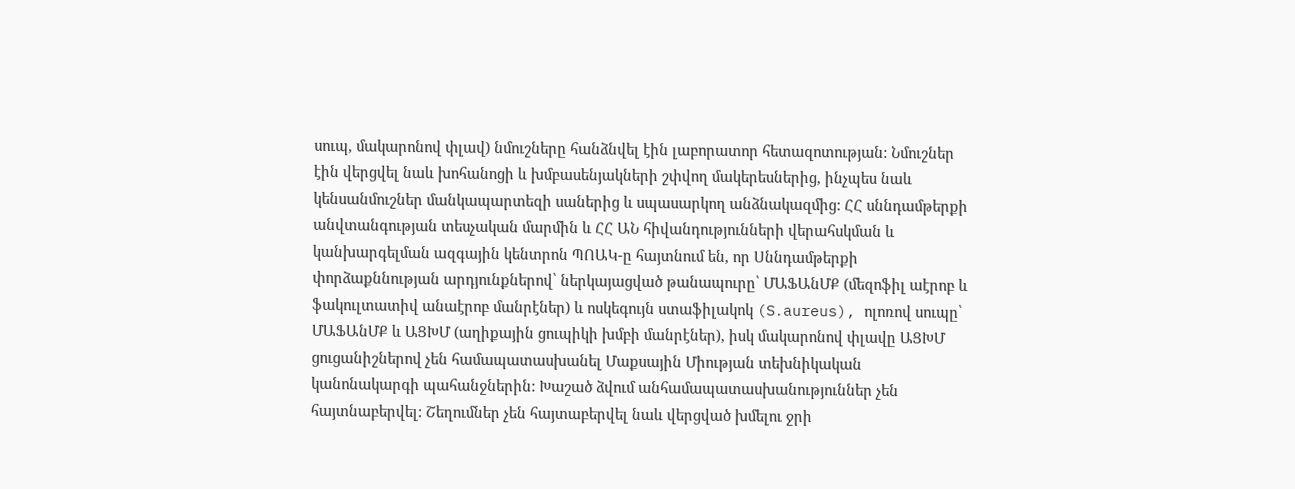սուպ, մակարոնով փլավ) նմուշները հանձնվել էին լաբորատոր հետազոտության: Նմուշներ էին վերցվել նաև խոհանոցի և խմբասենյակների շփվող մակերեսներից, ինչպես նաև կենսանմուշներ մանկապարտեզի սաներից և սպասարկող անձնակազմից: ՀՀ սննդամթերքի անվտանգության տեսչական մարմին և ՀՀ ԱՆ հիվանդությունների վերահսկման և կանխարգելման ազգային կենտրոն ՊՈԱԿ-ը հայտնում են, որ Սննդամթերքի փորձաքննության արդյունքներով՝ ներկայացված թանապուրը՝ ՄԱՖԱնՄՔ (մեզոֆիլ աէրոբ և ֆակուլտատիվ անաէրոբ մանրէներ) և ոսկեգույն ստաֆիլակոկ (S․aureus), ոլոռով սուպը՝ ՄԱՖԱնՄՔ և ԱՑԽՄ (աղիքային ցուպիկի խմբի մանրէներ), իսկ մակարոնով փլավը ԱՑԽՄ ցուցանիշներով չեն համապատասխանել Մաքսային Միության տեխնիկական կանոնակարգի պահանջներին: Խաշած ձվում անհամապատասխանություններ չեն հայտնաբերվել: Շեղումներ չեն հայտաբերվել նաև վերցված խմելու ջրի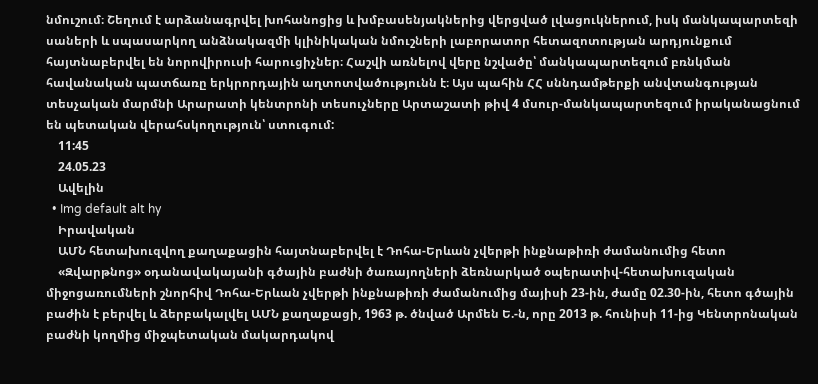նմուշում։ Շեղում է արձանագրվել խոհանոցից և խմբասենյակներից վերցված լվացուկներում, իսկ մանկապարտեզի սաների և սպասարկող անձնակազմի կլինիկական նմուշների լաբորատոր հետազոտության արդյունքում հայտնաբերվել են նորովիրուսի հարուցիչներ։ Հաշվի առնելով վերը նշվածը՝ մանկապարտեզում բռնկման հավանական պատճառը երկրորդային աղտոտվածությունն է։ Այս պահին ՀՀ սննդամթերքի անվտանգության տեսչական մարմնի Արարատի կենտրոնի տեսուչները Արտաշատի թիվ 4 մսուր-մանկապարտեզում իրականացնում են պետական վերահսկողություն՝ ստուգում:
    11:45
    24.05.23
    Ավելին
  • Img default alt hy
    Իրավական
    ԱՄՆ հետախուզվող քաղաքացին հայտնաբերվել է Դոհա-Երևան չվերթի ինքնաթիռի ժամանումից հետո
    «Զվարթնոց» օդանավակայանի գծային բաժնի ծառայողների ձեռնարկած օպերատիվ-հետախուզական միջոցառումների շնորհիվ Դոհա-Երևան չվերթի ինքնաթիռի ժամանումից մայիսի 23-ին, ժամը 02.30-ին, հետո գծային բաժին է բերվել և ձերբակալվել ԱՄՆ քաղաքացի, 1963 թ. ծնված Արմեն Ե.-ն, որը 2013 թ. հունիսի 11-ից Կենտրոնական բաժնի կողմից միջպետական մակարդակով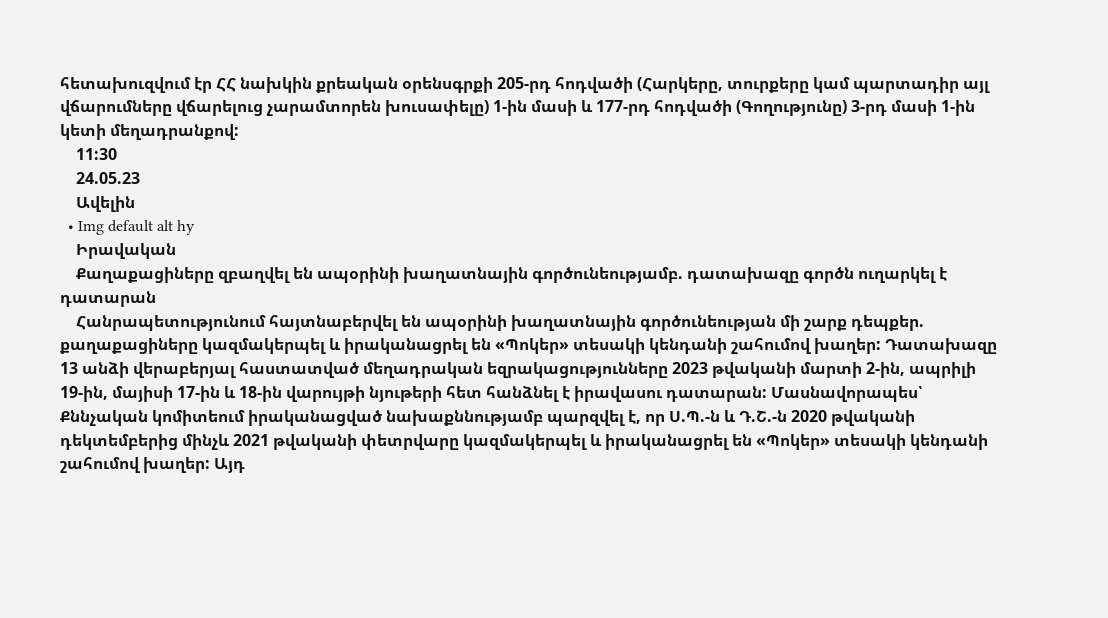հետախուզվում էր ՀՀ նախկին քրեական օրենսգրքի 205-րդ հոդվածի (Հարկերը, տուրքերը կամ պարտադիր այլ վճարումները վճարելուց չարամտորեն խուսափելը) 1-ին մասի և 177-րդ հոդվածի (Գողությունը) 3-րդ մասի 1-ին կետի մեղադրանքով:
    11:30
    24.05.23
    Ավելին
  • Img default alt hy
    Իրավական
    Քաղաքացիները զբաղվել են ապօրինի խաղատնային գործունեությամբ. դատախազը գործն ուղարկել է դատարան
    Հանրապետությունում հայտնաբերվել են ապօրինի խաղատնային գործունեության մի շարք դեպքեր. քաղաքացիները կազմակերպել և իրականացրել են «Պոկեր» տեսակի կենդանի շահումով խաղեր: Դատախազը 13 անձի վերաբերյալ հաստատված մեղադրական եզրակացությունները 2023 թվականի մարտի 2-ին, ապրիլի 19-ին, մայիսի 17-ին և 18-ին վարույթի նյութերի հետ հանձնել է իրավասու դատարան: Մասնավորապես՝ Քննչական կոմիտեում իրականացված նախաքննությամբ պարզվել է, որ Ս.Պ.-ն և Դ.Շ.-ն 2020 թվականի դեկտեմբերից մինչև 2021 թվականի փետրվարը կազմակերպել և իրականացրել են «Պոկեր» տեսակի կենդանի շահումով խաղեր: Այդ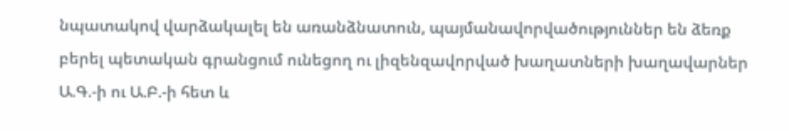նպատակով վարձակալել են առանձնատուն, պայմանավորվածություններ են ձեռք բերել պետական գրանցում ունեցող ու լիզենզավորված խաղատների խաղավարներ Ա.Գ.-ի ու Ա.Բ.-ի հետ և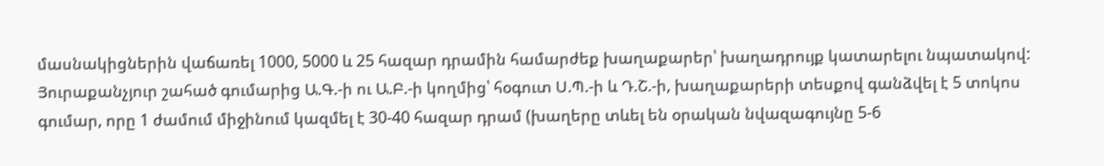մասնակիցներին վաճառել 1000, 5000 և 25 հազար դրամին համարժեք խաղաքարեր՝ խաղադրույք կատարելու նպատակով: Յուրաքանչյուր շահած գումարից Ա.Գ.-ի ու Ա.Բ.-ի կողմից՝ հօգուտ Ս.Պ.-ի և Դ.Շ.-ի, խաղաքարերի տեսքով գանձվել է 5 տոկոս գումար, որը 1 ժամում միջինում կազմել է 30-40 հազար դրամ (խաղերը տևել են օրական նվազագույնը 5-6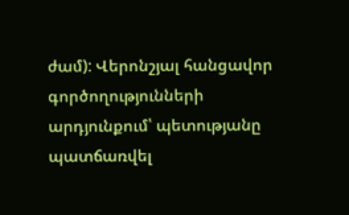ժամ): Վերոնշյալ հանցավոր գործողությունների արդյունքում՝ պետությանը պատճառվել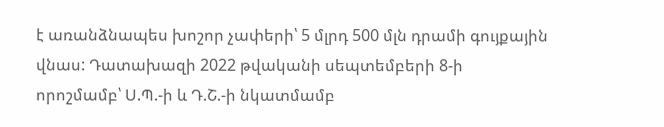է առանձնապես խոշոր չափերի՝ 5 մլրդ 500 մլն դրամի գույքային վնաս: Դատախազի 2022 թվականի սեպտեմբերի 8-ի որոշմամբ՝ Ս.Պ.-ի և Դ.Շ.-ի նկատմամբ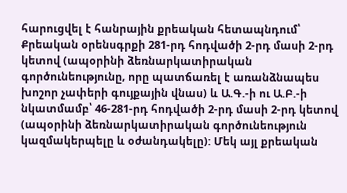հարուցվել է հանրային քրեական հետապնդում՝ Քրեական օրենսգրքի 281-րդ հոդվածի 2-րդ մասի 2-րդ կետով (ապօրինի ձեռնարկատիրական գործունեությունը, որը պատճառել է առանձնապես խոշոր չափերի գույքային վնաս) և Ա.Գ.-ի ու Ա.Բ.-ի նկատմամբ՝ 46-281-րդ հոդվածի 2-րդ մասի 2-րդ կետով (ապօրինի ձեռնարկատիրական գործունեություն կազմակերպելը և օժանդակելը): Մեկ այլ քրեական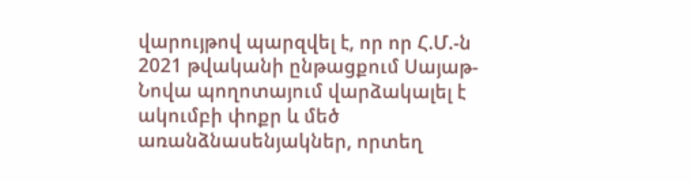վարույթով պարզվել է, որ որ Հ.Մ.-ն 2021 թվականի ընթացքում Սայաթ-Նովա պողոտայում վարձակալել է ակումբի փոքր և մեծ առանձնասենյակներ, որտեղ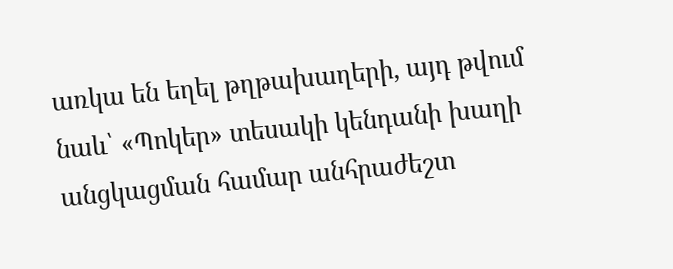առկա են եղել թղթախաղերի, այդ թվում նաև՝ «Պոկեր» տեսակի կենդանի խաղի անցկացման համար անհրաժեշտ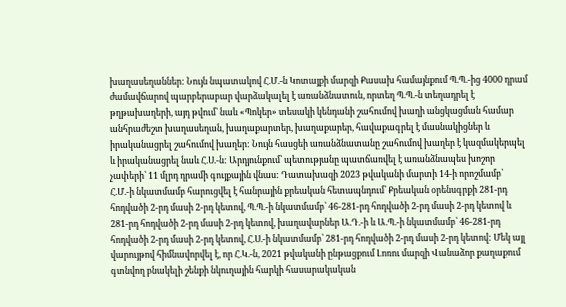խաղասեղաններ: Նույն նպատակով Հ.Մ.-ն Կոտայքի մարզի Քասախ համայնքում Պ.Պ.-ից 4000 դրամ ժամավճարով պարբերաբար վարձակալել է առանձնատուն, որտեղ Պ.Պ.-ն տեղադրել է թղթախաղերի, այդ թվում՝ նաև «Պոկեր» տեսակի կենդանի շահումով խաղի անցկացման համար անհրաժեշտ խաղասեղան, խաղաքարտեր, խաղաքարեր, հավաքագրել է մասնակիցներ և իրականացրել շահումով խաղեր: Նույն հասցեի առանձնատանը շահումով խաղեր է կազմակերպել և իրականացրել նաև Հ.Ս.-ն: Արդյունքում՝ պետությանը պատճառվել է առանձնապես խոշոր չափերի՝ 11 մլրդ դրամի գույքային վնաս: Դատախազի 2023 թվականի մարտի 14-ի որոշմամբ՝ Հ.Մ.-ի նկատմամբ հարուցվել է հանրային քրեական հետապնդում՝ Քրեական օրենսգրքի 281-րդ հոդվածի 2-րդ մասի 2-րդ կետով, Պ.Պ.-ի նկատմամբ՝ 46-281-րդ հոդվածի 2-րդ մասի 2-րդ կետով և 281-րդ հոդվածի 2-րդ մասի 2-րդ կետով, խաղավարներ Ա.Դ.-ի և Ա.Պ.-ի նկատմամբ՝ 46-281-րդ հոդվածի 2-րդ մասի 2-րդ կետով, Հ.Ս.-ի նկատմամբ՝ 281-րդ հոդվածի 2-րդ մասի 2-րդ կետով: Մեկ այլ վարույթով հիմնավորվել է, որ Հ.Կ.-ն, 2021 թվականի ընթացքում Լոռու մարզի Վանաձոր քաղաքում գտնվող բնակելի շենքի նկուղային հարկի հասարակական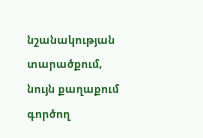նշանակության տարածքում, նույն քաղաքում գործող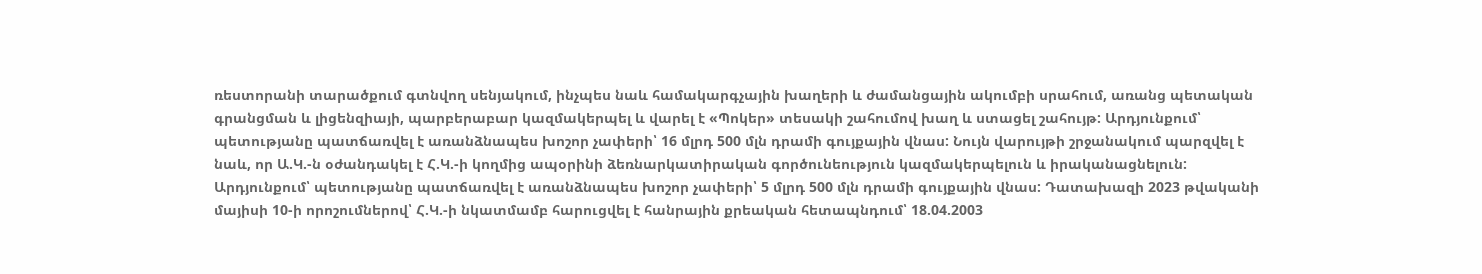ռեստորանի տարածքում գտնվող սենյակում, ինչպես նաև համակարգչային խաղերի և ժամանցային ակումբի սրահում, առանց պետական գրանցման և լիցենզիայի, պարբերաբար կազմակերպել և վարել է «Պոկեր» տեսակի շահումով խաղ և ստացել շահույթ: Արդյունքում՝ պետությանը պատճառվել է առանձնապես խոշոր չափերի՝ 16 մլրդ 500 մլն դրամի գույքային վնաս: Նույն վարույթի շրջանակում պարզվել է նաև, որ Ա.Կ.-ն օժանդակել է Հ.Կ.-ի կողմից ապօրինի ձեռնարկատիրական գործունեություն կազմակերպելուն և իրականացնելուն: Արդյունքում՝ պետությանը պատճառվել է առանձնապես խոշոր չափերի՝ 5 մլրդ 500 մլն դրամի գույքային վնաս: Դատախազի 2023 թվականի մայիսի 10-ի որոշումներով՝ Հ.Կ.-ի նկատմամբ հարուցվել է հանրային քրեական հետապնդում՝ 18.04.2003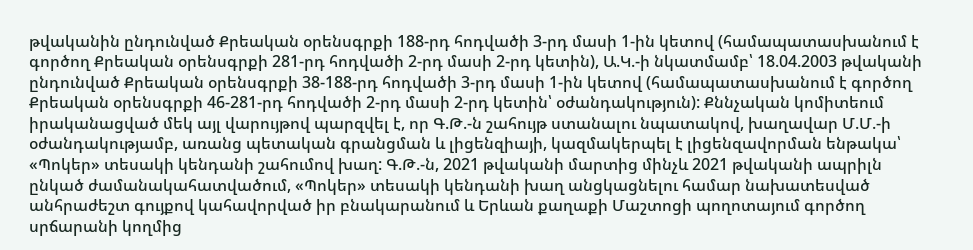թվականին ընդունված Քրեական օրենսգրքի 188-րդ հոդվածի 3-րդ մասի 1-ին կետով (համապատասխանում է գործող Քրեական օրենսգրքի 281-րդ հոդվածի 2-րդ մասի 2-րդ կետին), Ա.Կ.-ի նկատմամբ՝ 18.04.2003 թվականի ընդունված Քրեական օրենսգրքի 38-188-րդ հոդվածի 3-րդ մասի 1-ին կետով (համապատասխանում է գործող Քրեական օրենսգրքի 46-281-րդ հոդվածի 2-րդ մասի 2-րդ կետին՝ օժանդակություն): Քննչական կոմիտեում իրականացված մեկ այլ վարույթով պարզվել է, որ Գ.Թ.-ն շահույթ ստանալու նպատակով, խաղավար Մ.Մ.-ի օժանդակությամբ, առանց պետական գրանցման և լիցենզիայի, կազմակերպել է լիցենզավորման ենթակա՝ «Պոկեր» տեսակի կենդանի շահումով խաղ: Գ.Թ.-ն, 2021 թվականի մարտից մինչև 2021 թվականի ապրիլն ընկած ժամանակահատվածում, «Պոկեր» տեսակի կենդանի խաղ անցկացնելու համար նախատեսված անհրաժեշտ գույքով կահավորված իր բնակարանում և Երևան քաղաքի Մաշտոցի պողոտայում գործող սրճարանի կողմից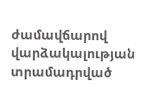ժամավճարով վարձակալության տրամադրված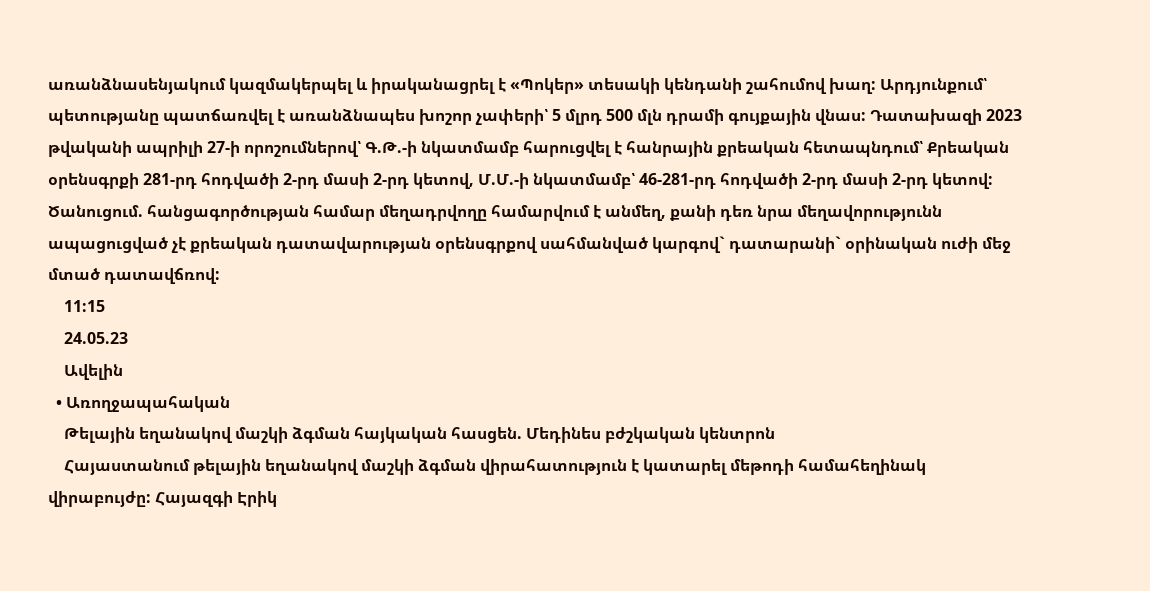առանձնասենյակում կազմակերպել և իրականացրել է «Պոկեր» տեսակի կենդանի շահումով խաղ: Արդյունքում՝ պետությանը պատճառվել է առանձնապես խոշոր չափերի՝ 5 մլրդ 500 մլն դրամի գույքային վնաս: Դատախազի 2023 թվականի ապրիլի 27-ի որոշումներով՝ Գ.Թ.-ի նկատմամբ հարուցվել է հանրային քրեական հետապնդում՝ Քրեական օրենսգրքի 281-րդ հոդվածի 2-րդ մասի 2-րդ կետով, Մ.Մ.-ի նկատմամբ՝ 46-281-րդ հոդվածի 2-րդ մասի 2-րդ կետով: Ծանուցում. հանցագործության համար մեղադրվողը համարվում է անմեղ, քանի դեռ նրա մեղավորությունն ապացուցված չէ քրեական դատավարության օրենսգրքով սահմանված կարգով` դատարանի` օրինական ուժի մեջ մտած դատավճռով:
    11:15
    24.05.23
    Ավելին
  • Առողջապահական
    Թելային եղանակով մաշկի ձգման հայկական հասցեն. Մեդինես բժշկական կենտրոն
    Հայաստանում թելային եղանակով մաշկի ձգման վիրահատություն է կատարել մեթոդի համահեղինակ վիրաբույժը: Հայազգի Էրիկ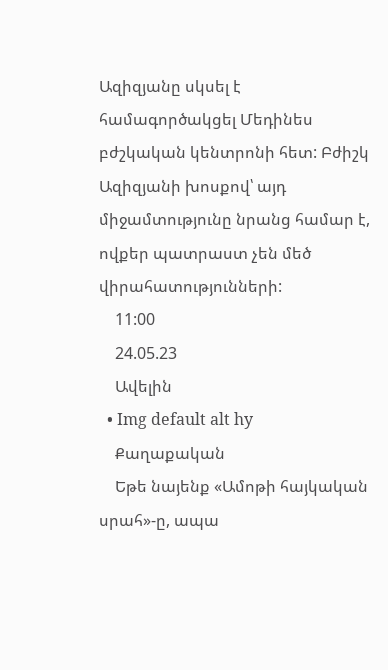Ազիզյանը սկսել է համագործակցել Մեդինես բժշկական կենտրոնի հետ: Բժիշկ Ազիզյանի խոսքով՝ այդ միջամտությունը նրանց համար է, ովքեր պատրաստ չեն մեծ վիրահատությունների:
    11:00
    24.05.23
    Ավելին
  • Img default alt hy
    Քաղաքական
    Եթե նայենք «Ամոթի հայկական սրահ»-ը, ապա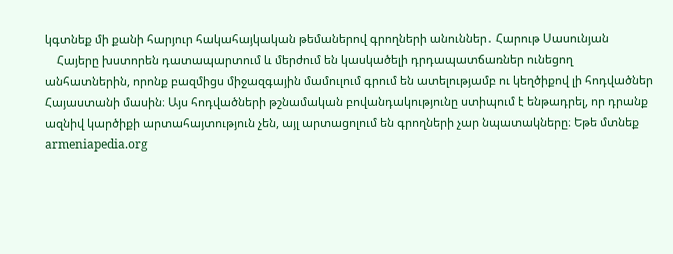կգտնեք մի քանի հարյուր հակահայկական թեմաներով գրողների անուններ․ Հարութ Սասունյան
    Հայերը խստորեն դատապարտում և մերժում են կասկածելի դրդապատճառներ ունեցող անհատներին, որոնք բազմիցս միջազգային մամուլում գրում են ատելությամբ ու կեղծիքով լի հոդվածներ Հայաստանի մասին։ Այս հոդվածների թշնամական բովանդակությունը ստիպում է ենթադրել, որ դրանք ազնիվ կարծիքի արտահայտություն չեն, այլ արտացոլում են գրողների չար նպատակները։ Եթե մտնեք armeniapedia.org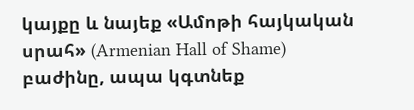կայքը և նայեք «Ամոթի հայկական սրահ» (Armenian Hall of Shame) բաժինը, ապա կգտնեք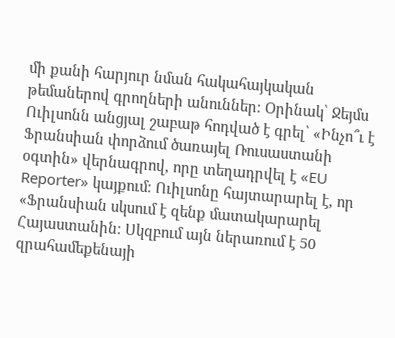մի քանի հարյուր նման հակահայկական թեմաներով գրողների անուններ։ Օրինակ՝ Ջեյմս Ուիլսոնն անցյալ շաբաթ հոդված է գրել՝ «Ինչո՞ւ է Ֆրանսիան փորձում ծառայել Ռուսաստանի օգտին» վերնագրով, որը տեղադրվել է «EU Reporter» կայքում։ Ուիլսոնը հայտարարել է, որ «Ֆրանսիան սկսում է զենք մատակարարել Հայաստանին։ Սկզբում այն ներառում է 50 զրահամեքենայի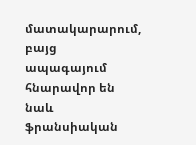մատակարարում, բայց ապագայում հնարավոր են նաև ֆրանսիական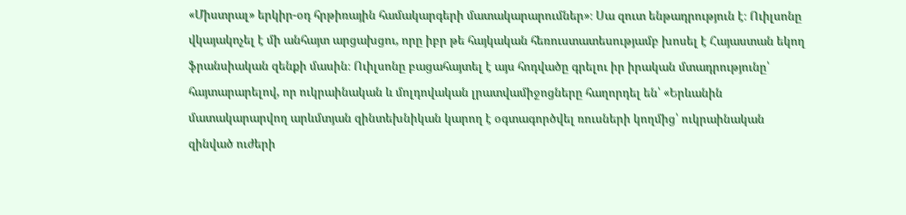«Միստրալ» երկիր-օդ հրթիռային համակարգերի մատակարարումներ»։ Սա զուտ ենթադրություն է։ Ուիլսոնը վկայակոչել է մի անհայտ արցախցու, որը իբր թե հայկական հեռուստատեսությամբ խոսել է Հայաստան եկող ֆրանսիական զենքի մասին։ Ուիլսոնը բացահայտել է այս հոդվածը գրելու իր իրական մտադրությունը՝ հայտարարելով, որ ուկրաինական և մոլդովական լրատվամիջոցները հաղորդել են՝ «Երևանին մատակարարվող արևմտյան զինտեխնիկան կարող է օգտագործվել ռուսների կողմից՝ ուկրաինական զինված ուժերի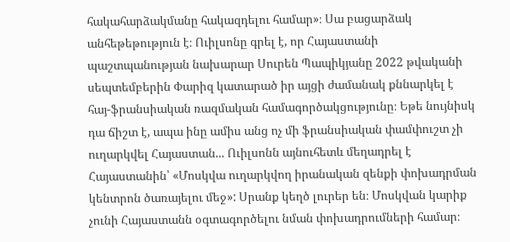հակահարձակմանը հակազդելու համար»։ Սա բացարձակ անհեթեթություն է։ Ուիլսոնը գրել է, որ Հայաստանի պաշտպանության նախարար Սուրեն Պապիկյանը 2022 թվականի սեպտեմբերին Փարիզ կատարած իր այցի ժամանակ քննարկել է հայ-ֆրանսիական ռազմական համագործակցությունը։ Եթե նույնիսկ դա ճիշտ է, ապա ինը ամիս անց ոչ մի ֆրանսիական փամփուշտ չի ուղարկվել Հայաստան... Ուիլսոնն այնուհետև մեղադրել է Հայաստանին՝ «Մոսկվա ուղարկվող իրանական զենքի փոխադրման կենտրոն ծառայելու մեջ»: Սրանք կեղծ լուրեր են։ Մոսկվան կարիք չունի Հայաստանն օգտագործելու նման փոխադրումների համար։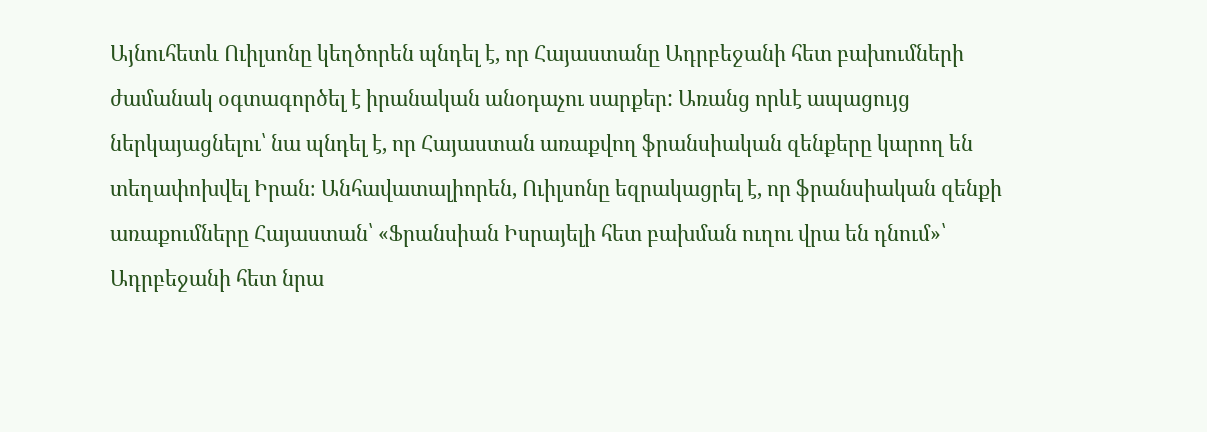Այնուհետև Ուիլսոնը կեղծորեն պնդել է, որ Հայաստանը Ադրբեջանի հետ բախումների ժամանակ օգտագործել է իրանական անօդաչու սարքեր: Առանց որևէ ապացույց ներկայացնելու՝ նա պնդել է, որ Հայաստան առաքվող ֆրանսիական զենքերը կարող են տեղափոխվել Իրան։ Անհավատալիորեն, Ուիլսոնը եզրակացրել է, որ ֆրանսիական զենքի առաքումները Հայաստան՝ «Ֆրանսիան Իսրայելի հետ բախման ուղու վրա են դնում»՝ Ադրբեջանի հետ նրա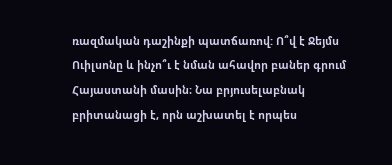ռազմական դաշինքի պատճառով: Ո՞վ է Ջեյմս Ուիլսոնը և ինչո՞ւ է նման ահավոր բաներ գրում Հայաստանի մասին։ Նա բրյուսելաբնակ բրիտանացի է, որն աշխատել է որպես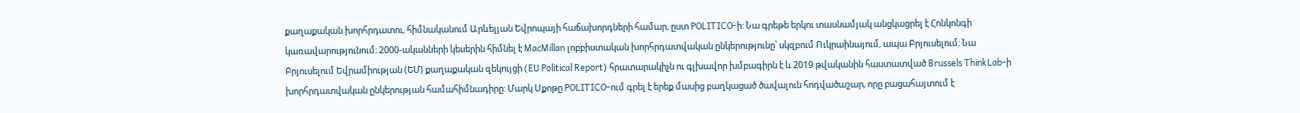քաղաքական խորհրդատու, հիմնականում Արևելյան Եվրոպայի հաճախորդների համար, ըստ POLITICO-ի: Նա գրեթե երկու տասնամյակ անցկացրել է Հոնկոնգի կառավարությունում։ 2000-ականների կեսերին հիմնել է MacMillan լոբբիստական խորհրդատվական ընկերությունը՝ սկզբում Ուկրաինայում, ապա Բրյուսելում: Նա Բրյուսելում Եվրամիության (ԵՄ) քաղաքական զեկույցի (EU Political Report) հրատարակիչն ու գլխավոր խմբագիրն է և 2019 թվականին հաստատված Brussels ThinkLab-ի խորհրդատվական ընկերության համահիմնադիրը: Մարկ Սքոթը POLITICO-ում գրել է երեք մասից բաղկացած ծավալուն հոդվածաշար, որը բացահայտում է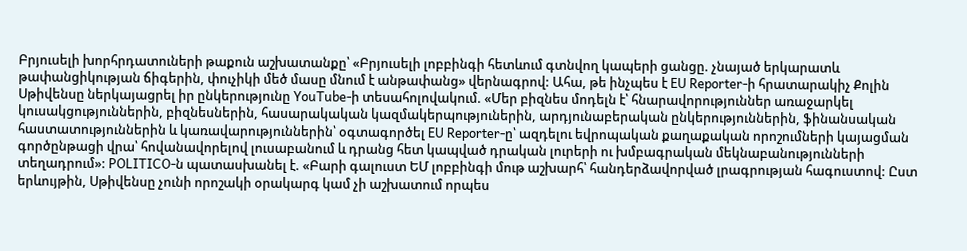Բրյուսելի խորհրդատուների թաքուն աշխատանքը՝ «Բրյուսելի լոբբինգի հետևում գտնվող կապերի ցանցը. չնայած երկարատև թափանցիկության ճիգերին, փուչիկի մեծ մասը մնում է անթափանց» վերնագրով: Ահա, թե ինչպես է EU Reporter-ի հրատարակիչ Քոլին Սթիվենսը ներկայացրել իր ընկերությունը YouTube-ի տեսահոլովակում. «Մեր բիզնես մոդելն է՝ հնարավորություններ առաջարկել կուսակցություններին, բիզնեսներին, հասարակական կազմակերպություներին, արդյունաբերական ընկերություններին, ֆինանսական հաստատություններին և կառավարություններին՝ օգտագործել EU Reporter-ը՝ ազդելու եվրոպական քաղաքական որոշումների կայացման գործընթացի վրա՝ հովանավորելով լուսաբանում և դրանց հետ կապված դրական լուրերի ու խմբագրական մեկնաբանությունների տեղադրում»: POLITICO-ն պատասխանել է. «Բարի գալուստ ԵՄ լոբբինգի մութ աշխարհ՝ հանդերձավորված լրագրության հագուստով: Ըստ երևույթին, Սթիվենսը չունի որոշակի օրակարգ կամ չի աշխատում որպես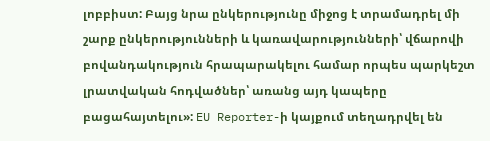լոբբիստ: Բայց նրա ընկերությունը միջոց է տրամադրել մի շարք ընկերությունների և կառավարությունների՝ վճարովի բովանդակություն հրապարակելու համար որպես պարկեշտ լրատվական հոդվածներ՝ առանց այդ կապերը բացահայտելու»: EU Reporter-ի կայքում տեղադրվել են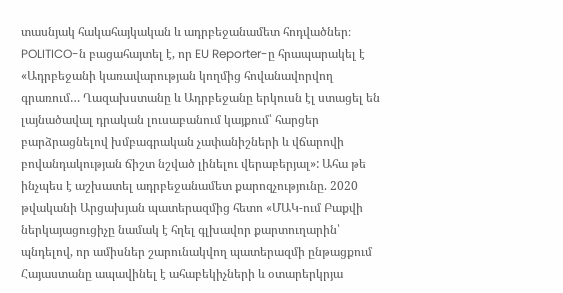տասնյակ հակահայկական և ադրբեջանամետ հոդվածներ։ POLITICO-ն բացահայտել է, որ EU Reporter-ը հրապարակել է «Ադրբեջանի կառավարության կողմից հովանավորվող գրառում… Ղազախստանը և Ադրբեջանը երկուսն էլ ստացել են լայնածավալ դրական լուսաբանում կայքում՝ հարցեր բարձրացնելով խմբագրական չափանիշների և վճարովի բովանդակության ճիշտ նշված լինելու վերաբերյալ»: Ահա թե ինչպես է աշխատել ադրբեջանամետ քարոզչությունը. 2020 թվականի Արցախյան պատերազմից հետո «ՄԱԿ-ում Բաքվի ներկայացուցիչը նամակ է հղել գլխավոր քարտուղարին՝ պնդելով, որ ամիսներ շարունակվող պատերազմի ընթացքում Հայաստանը ապավինել է ահաբեկիչների և օտարերկրյա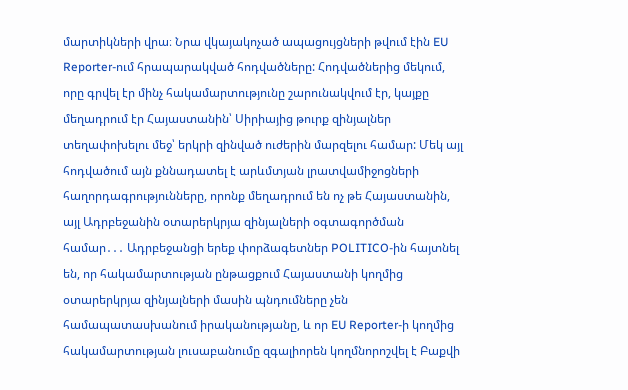մարտիկների վրա։ Նրա վկայակոչած ապացույցների թվում էին EU Reporter-ում հրապարակված հոդվածները: Հոդվածներից մեկում, որը գրվել էր մինչ հակամարտությունը շարունակվում էր, կայքը մեղադրում էր Հայաստանին՝ Սիրիայից թուրք զինյալներ տեղափոխելու մեջ՝ երկրի զինված ուժերին մարզելու համար: Մեկ այլ հոդվածում այն քննադատել է արևմտյան լրատվամիջոցների հաղորդագրությունները, որոնք մեղադրում են ոչ թե Հայաստանին, այլ Ադրբեջանին օտարերկրյա զինյալների օգտագործման համար․․․ Ադրբեջանցի երեք փորձագետներ POLITICO-ին հայտնել են, որ հակամարտության ընթացքում Հայաստանի կողմից օտարերկրյա զինյալների մասին պնդումները չեն համապատասխանում իրականությանը, և որ EU Reporter-ի կողմից հակամարտության լուսաբանումը զգալիորեն կողմնորոշվել է Բաքվի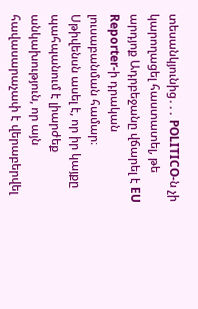տեսանկյունից․․․ POLITICO-ն չի կարողացել հաստատել, թե արդյոք Ադրբեջանը վճարել է EU Reporter-ի դրական լուսաբանման համար։ Սթիվենսն ասել է, որ իր կայքը պահպանում է լիարժեք անկախություն, որ այն հավասարաչափ է վերաբերվել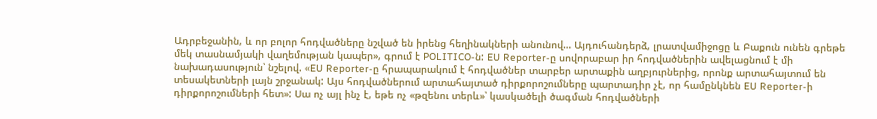Ադրբեջանին, և որ բոլոր հոդվածները նշված են իրենց հեղինակների անունով… Այդուհանդերձ, լրատվամիջոցը և Բաքուն ունեն գրեթե մեկ տասնամյակի վաղեմության կապեր», գրում է POLITICO-ն: EU Reporter-ը սովորաբար իր հոդվածներին ավելացնում է մի նախադասություն՝ նշելով. «EU Reporter-ը հրապարակում է հոդվածներ տարբեր արտաքին աղբյուրներից, որոնք արտահայտում են տեսակետների լայն շրջանակ: Այս հոդվածներում արտահայտած դիրքորոշումները պարտադիր չէ, որ համընկնեն EU Reporter-ի դիրքորոշումների հետ»: Սա ոչ այլ ինչ է, եթե ոչ «թզենու տերև»՝ կասկածելի ծագման հոդվածների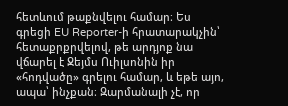հետևում թաքնվելու համար։ Ես գրեցի EU Reporter-ի հրատարակչին՝ հետաքրքրվելով, թե արդյոք նա վճարել է Ջեյմս Ուիլսոնին իր «հոդվածը» գրելու համար, և եթե այո, ապա՝ ինչքան։ Զարմանալի չէ, որ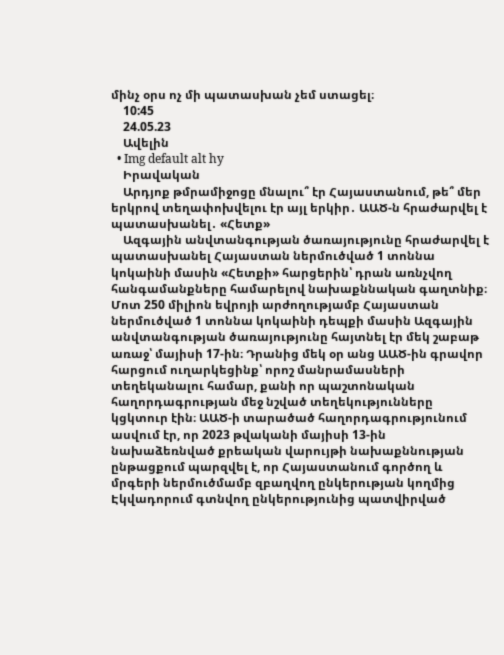մինչ օրս ոչ մի պատասխան չեմ ստացել։
    10:45
    24.05.23
    Ավելին
  • Img default alt hy
    Իրավական
    Արդյոք թմրամիջոցը մնալու՞ էր Հայաստանում, թե՞ մեր երկրով տեղափոխվելու էր այլ երկիր․ ԱԱԾ-ն հրաժարվել է պատասխանել․ «Հետք»
    Ազգային անվտանգության ծառայությունը հրաժարվել է պատասխանել Հայաստան ներմուծված 1 տոննա կոկաինի մասին «Հետքի» հարցերին՝ դրան առնչվող հանգամանքները համարելով նախաքննական գաղտնիք։ Մոտ 250 միլիոն եվրոյի արժողությամբ Հայաստան ներմուծված 1 տոննա կոկաինի դեպքի մասին Ազգային անվտանգության ծառայությունը հայտնել էր մեկ շաբաթ առաջ՝ մայիսի 17-ին։ Դրանից մեկ օր անց ԱԱԾ-ին գրավոր հարցում ուղարկեցինք՝ որոշ մանրամասների տեղեկանալու համար, քանի որ պաշտոնական հաղորդագրության մեջ նշված տեղեկությունները կցկտուր էին։ ԱԱԾ-ի տարածած հաղորդագրությունում ասվում էր, որ 2023 թվականի մայիսի 13-ին նախաձեռնված քրեական վարույթի նախաքննության ընթացքում պարզվել է, որ Հայաստանում գործող և մրգերի ներմուծմամբ զբաղվող ընկերության կողմից Էկվադորում գտնվող ընկերությունից պատվիրված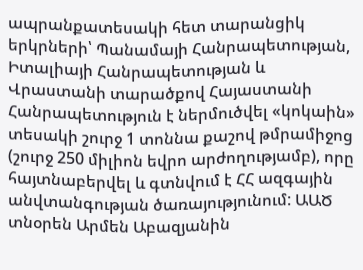ապրանքատեսակի հետ տարանցիկ երկրների՝ Պանամայի Հանրապետության, Իտալիայի Հանրապետության և Վրաստանի տարածքով Հայաստանի Հանրապետություն է ներմուծվել «կոկաին» տեսակի շուրջ 1 տոննա քաշով թմրամիջոց (շուրջ 250 միլիոն եվրո արժողությամբ), որը հայտնաբերվել և գտնվում է ՀՀ ազգային անվտանգության ծառայությունում: ԱԱԾ տնօրեն Արմեն Աբազյանին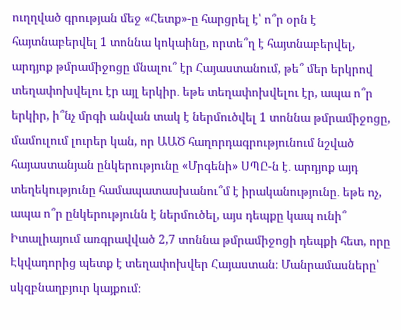ուղղված գրության մեջ «Հետք»-ը հարցրել է՝ ո՞ր օրն է հայտնաբերվել 1 տոննա կոկաինը, որտե՞ղ է հայտնաբերվել, արդյոք թմրամիջոցը մնալու՞ էր Հայաստանում, թե՞ մեր երկրով տեղափոխվելու էր այլ երկիր․ եթե տեղափոխվելու էր, ապա ո՞ր երկիր, ի՞նչ մրգի անվան տակ է ներմուծվել 1 տոննա թմրամիջոցը, մամուլում լուրեր կան, որ ԱԱԾ հաղորդագրությունում նշված հայաստանյան ընկերությունը «Մրգենի» ՍՊԸ-ն է․ արդյոք այդ տեղեկությունը համապատասխանու՞մ է իրականությունը․ եթե ոչ, ապա ո՞ր ընկերությունն է ներմուծել, այս դեպքը կապ ունի՞ Իտալիայում առգրավված 2,7 տոննա թմրամիջոցի դեպքի հետ, որը Էկվադորից պետք է տեղափոխվեր Հայաստան։ Մանրամասները՝ սկզբնաղբյուր կայքում։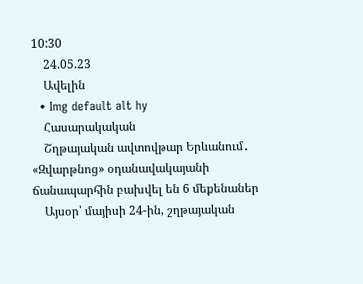10:30
    24.05.23
    Ավելին
  • Img default alt hy
    Հասարակական
    Շղթայական ավտովթար Երևանում․ «Զվարթնոց» օդանավակայանի ճանապարհին բախվել են 6 մեքենաներ
    Այսօր՝ մայիսի 24-ին, շղթայական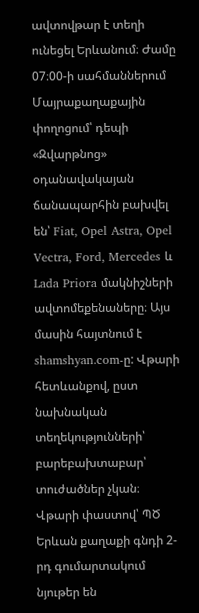ավտովթար է տեղի ունեցել Երևանում։ Ժամը 07։00-ի սահմաններում Մայրաքաղաքային փողոցում՝ դեպի «Զվարթնոց» օդանավակայան ճանապարհին բախվել են՝ Fiat, Opel Astra, Opel Vectra, Ford, Mercedes և Lada Priora մակնիշների ավտոմեքենաները։ Այս մասին հայտնում է shamshyan.com-ը: Վթարի հետևանքով, ըստ նախնական տեղեկությունների՝ բարեբախտաբար՝ տուժածներ չկան։ Վթարի փաստով՝ ՊԾ Երևան քաղաքի գնդի 2-րդ գումարտակում նյութեր են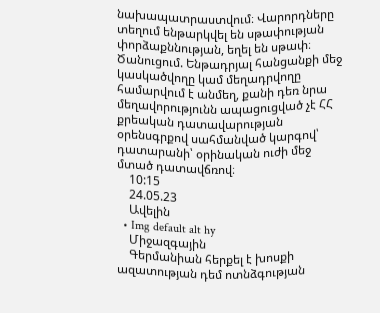նախապատրաստվում։ Վարորդները տեղում ենթարկվել են սթափության փորձաքննության, եղել են սթափ։ Ծանուցում. Ենթադրյալ հանցանքի մեջ կասկածվողը կամ մեղադրվողը համարվում է անմեղ, քանի դեռ նրա մեղավորությունն ապացուցված չէ ՀՀ քրեական դատավարության օրենսգրքով սահմանված կարգով՝ դատարանի՝ օրինական ուժի մեջ մտած դատավճռով։
    10:15
    24.05.23
    Ավելին
  • Img default alt hy
    Միջազգային
    Գերմանիան հերքել է խոսքի ազատության դեմ ոտնձգության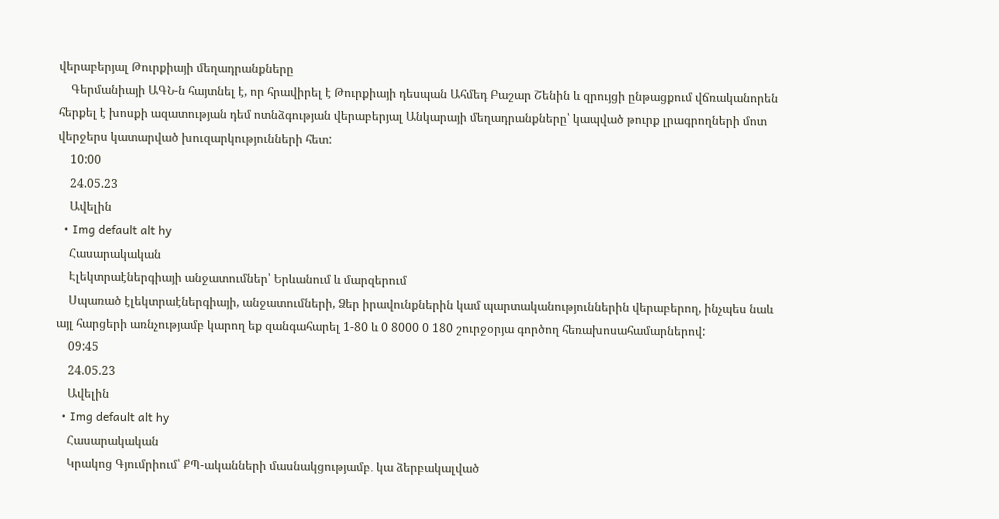վերաբերյալ Թուրքիայի մեղադրանքները
    Գերմանիայի ԱԳՆ-ն հայտնել է, որ հրավիրել է Թուրքիայի դեսպան Ահմեդ Բաշար Շենին և զրույցի ընթացքում վճռականորեն հերքել է խոսքի ազատության դեմ ոտնձգության վերաբերյալ Անկարայի մեղադրանքները՝ կապված թուրք լրագրողների մոտ վերջերս կատարված խուզարկությունների հետ:
    10:00
    24.05.23
    Ավելին
  • Img default alt hy
    Հասարակական
    Էլեկտրաէներգիայի անջատումներ՝ Երևանում և մարզերում
    Սպառած էլեկտրաէներգիայի, անջատումների, Ձեր իրավունքներին կամ պարտականություններին վերաբերող, ինչպես նաև այլ հարցերի առնչությամբ կարող եք զանգահարել 1-80 և 0 8000 0 180 շուրջօրյա գործող հեռախոսահամարներով:
    09:45
    24.05.23
    Ավելին
  • Img default alt hy
    Հասարակական
    Կրակոց Գյումրիում՝ ՔՊ-ականների մասնակցությամբ․ կա ձերբակալված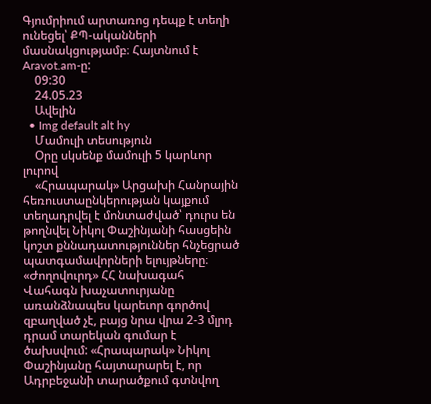Գյումրիում արտառոց դեպք է տեղի ունեցել՝ ՔՊ-ականների մասնակցությամբ։ Հայտնում է Aravot.am-ը:
    09:30
    24.05.23
    Ավելին
  • Img default alt hy
    Մամուլի տեսություն
    Օրը սկսենք մամուլի 5 կարևոր լուրով
    «Հրապարակ» Արցախի Հանրային հեռուստաընկերության կայքում տեղադրվել է մոնտաժված՝ դուրս են թողնվել Նիկոլ Փաշինյանի հասցեին կոշտ քննադատություններ հնչեցրած պատգամավորների ելույթները։ «Ժողովուրդ» ՀՀ նախագահ Վահագն խաչատուրյանը առանձնապես կարեւոր գործով զբաղված չէ, բայց նրա վրա 2-3 մլրդ դրամ տարեկան գումար է ծախսվում: «Հրապարակ» Նիկոլ Փաշինյանը հայտարարել է, որ Ադրբեջանի տարածքում գտնվող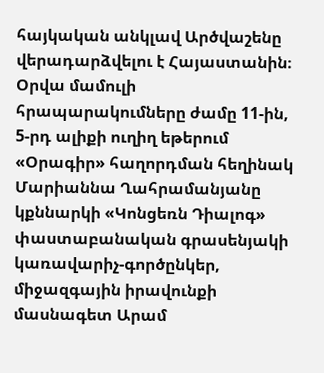հայկական անկլավ Արծվաշենը վերադարձվելու է Հայաստանին։ Օրվա մամուլի հրապարակումները ժամը 11-ին, 5-րդ ալիքի ուղիղ եթերում «Օրագիր» հաղորդման հեղինակ Մարիաննա Ղահրամանյանը կքննարկի «Կոնցեռն Դիալոգ» փաստաբանական գրասենյակի կառավարիչ-գործընկեր, միջազգային իրավունքի մասնագետ Արամ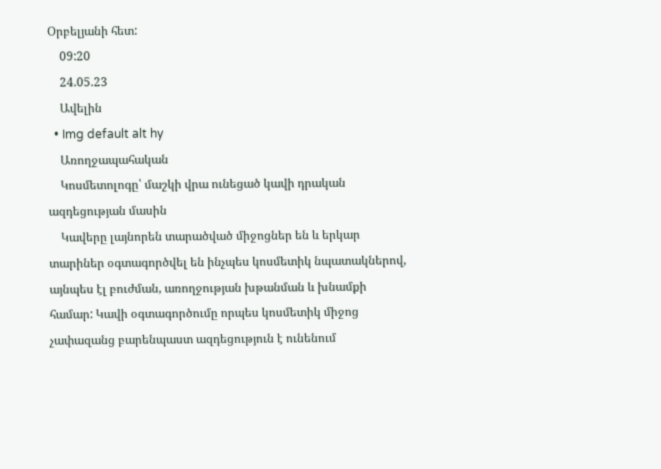Օրբելյանի հետ:
    09:20
    24.05.23
    Ավելին
  • Img default alt hy
    Առողջապահական
    Կոսմետոլոգը՝ մաշկի վրա ունեցած կավի դրական ազդեցության մասին
    Կավերը լայնորեն տարածված միջոցներ են և երկար տարիներ օգտագործվել են ինչպես կոսմետիկ նպատակներով, այնպես էլ բուժման, առողջության խթանման և խնամքի համար: Կավի օգտագործումը որպես կոսմետիկ միջոց չափազանց բարենպաստ ազդեցություն է ունենում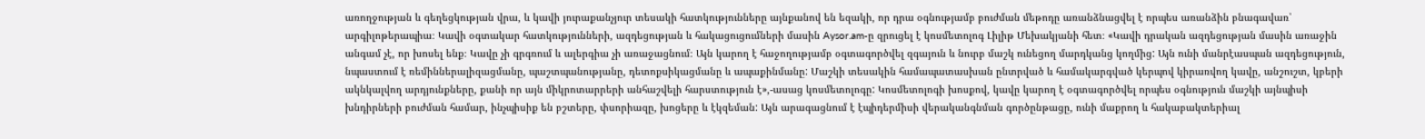առողջության և գեղեցկության վրա, և կավի յուրաքանչյուր տեսակի հատկությունները այնքանով են եզակի, որ դրա օգնությամբ բուժման մեթոդը առանձնացվել է որպես առանձին բնագավառ՝ արգիլոթերապիա։ Կավի օգտակար հատկությունների, ազդեցության և հակացուցումների մասին Aysor.am-ը զրուցել է կոսմետոլոգ Լիլիթ Մեխակյանի հետ։ «Կավի դրական ազդեցության մասին առաջին անգամ չէ, որ խոսել ենք։ Կավը չի գրգռում և ալերգիա չի առաջացնում։ Այն կարող է հաջողությամբ օգտագործվել զգայուն և նուրբ մաշկ ունեցող մարդկանց կողմից: Այն ունի մանրէասպան ազդեցություն, նպաստում է ռեմիններալիզացմանը, պաշտպանությանը, դետոքսիկացմանը և ապաքինմանը: Մաշկի տեսակին համապատասխան ընտրված և համակարգված կերպով կիրառվող կավը, անշուշտ, կբերի ակնկալվող արդյունքները, քանի որ այն միկրոտարրերի անհաշվելի հարստություն է»,-ասաց կոսմետոլոգը: Կոսմետոլոգի խոսքով, կավը կարող է օգտագործվել որպես օգնություն մաշկի այնպիսի խնդիրների բուժման համար, ինչպիսիք են բշտերը, փսորիազը, խոցերը և էկզեման: Այն արագացնում է էպիդերմիսի վերականգնման գործընթացը, ունի մաքրող և հակաբակտերիալ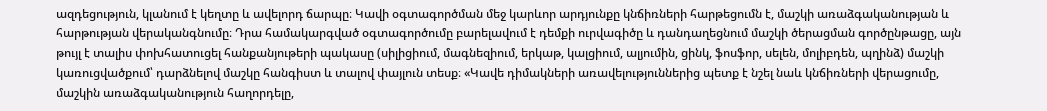ազդեցություն, կլանում է կեղտը և ավելորդ ճարպը։ Կավի օգտագործման մեջ կարևոր արդյունքը կնճիռների հարթեցումն է, մաշկի առաձգականության և հարթության վերականգնումը։ Դրա համակարգված օգտագործումը բարելավում է դեմքի ուրվագիծը և դանդաղեցնում մաշկի ծերացման գործընթացը, այն թույլ է տալիս փոխհատուցել հանքանյութերի պակասը (սիլիցիում, մագնեզիում, երկաթ, կալցիում, ալյումին, ցինկ, ֆոսֆոր, սելեն, մոլիբդեն, պղինձ) մաշկի կառուցվածքում՝ դարձնելով մաշկը հանգիստ և տալով փայլուն տեսք։ «Կավե դիմակների առավելություններից պետք է նշել նաև կնճիռների վերացումը, մաշկին առաձգականություն հաղորդելը,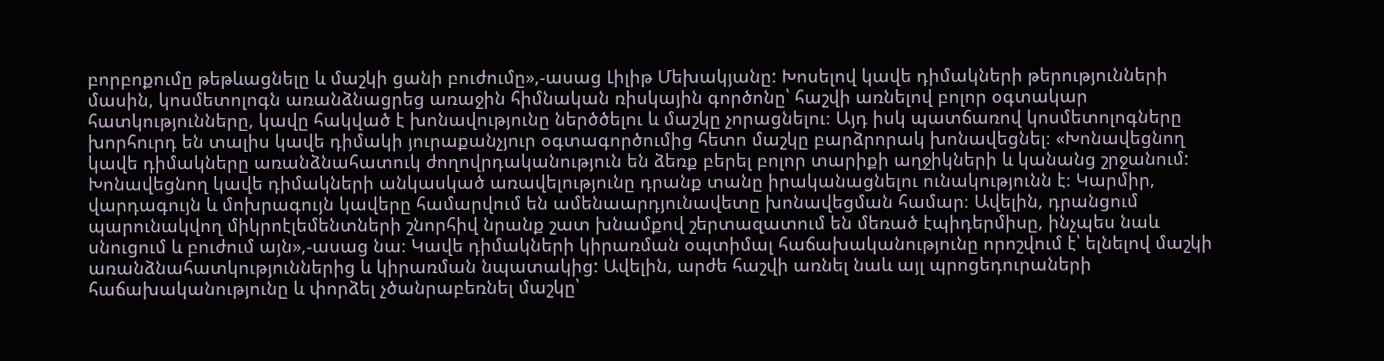բորբոքումը թեթևացնելը և մաշկի ցանի բուժումը»,-ասաց Լիլիթ Մեխակյանը: Խոսելով կավե դիմակների թերությունների մասին, կոսմետոլոգն առանձնացրեց առաջին հիմնական ռիսկային գործոնը՝ հաշվի առնելով բոլոր օգտակար հատկությունները, կավը հակված է խոնավությունը ներծծելու և մաշկը չորացնելու։ Այդ իսկ պատճառով կոսմետոլոգները խորհուրդ են տալիս կավե դիմակի յուրաքանչյուր օգտագործումից հետո մաշկը բարձրորակ խոնավեցնել։ «Խոնավեցնող կավե դիմակները առանձնահատուկ ժողովրդականություն են ձեռք բերել բոլոր տարիքի աղջիկների և կանանց շրջանում: Խոնավեցնող կավե դիմակների անկասկած առավելությունը դրանք տանը իրականացնելու ունակությունն է։ Կարմիր, վարդագույն և մոխրագույն կավերը համարվում են ամենաարդյունավետը խոնավեցման համար։ Ավելին, դրանցում պարունակվող միկրոէլեմենտների շնորհիվ նրանք շատ խնամքով շերտազատում են մեռած էպիդերմիսը, ինչպես նաև սնուցում և բուժում այն»,-ասաց նա։ Կավե դիմակների կիրառման օպտիմալ հաճախականությունը որոշվում է՝ ելնելով մաշկի առանձնահատկություններից և կիրառման նպատակից: Ավելին, արժե հաշվի առնել նաև այլ պրոցեդուրաների հաճախականությունը և փորձել չծանրաբեռնել մաշկը՝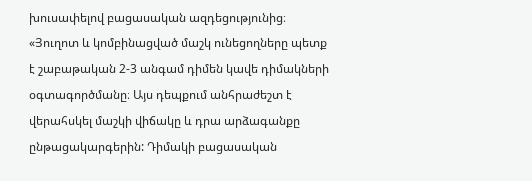խուսափելով բացասական ազդեցությունից։ «Յուղոտ և կոմբինացված մաշկ ունեցողները պետք է շաբաթական 2-3 անգամ դիմեն կավե դիմակների օգտագործմանը։ Այս դեպքում անհրաժեշտ է վերահսկել մաշկի վիճակը և դրա արձագանքը ընթացակարգերին: Դիմակի բացասական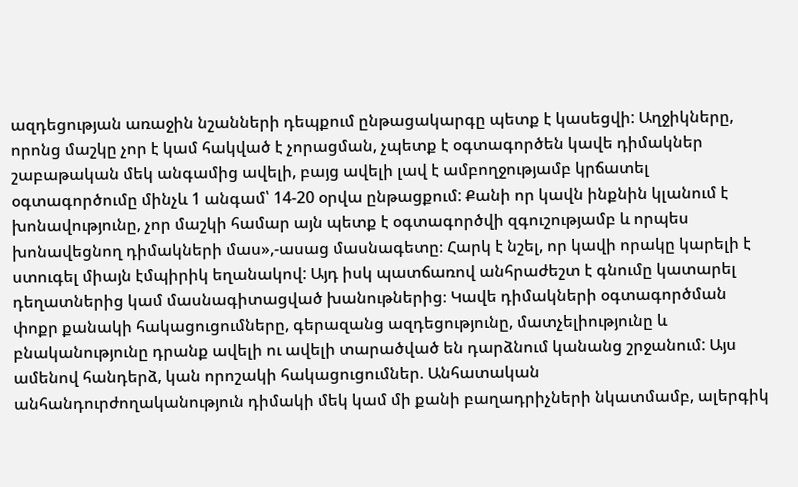ազդեցության առաջին նշանների դեպքում ընթացակարգը պետք է կասեցվի: Աղջիկները, որոնց մաշկը չոր է կամ հակված է չորացման, չպետք է օգտագործեն կավե դիմակներ շաբաթական մեկ անգամից ավելի, բայց ավելի լավ է ամբողջությամբ կրճատել օգտագործումը մինչև 1 անգամ՝ 14-20 օրվա ընթացքում: Քանի որ կավն ինքնին կլանում է խոնավությունը, չոր մաշկի համար այն պետք է օգտագործվի զգուշությամբ և որպես խոնավեցնող դիմակների մաս»,-ասաց մասնագետը։ Հարկ է նշել, որ կավի որակը կարելի է ստուգել միայն էմպիրիկ եղանակով: Այդ իսկ պատճառով անհրաժեշտ է գնումը կատարել դեղատներից կամ մասնագիտացված խանութներից։ Կավե դիմակների օգտագործման փոքր քանակի հակացուցումները, գերազանց ազդեցությունը, մատչելիությունը և բնականությունը դրանք ավելի ու ավելի տարածված են դարձնում կանանց շրջանում: Այս ամենով հանդերձ, կան որոշակի հակացուցումներ. Անհատական անհանդուրժողականություն դիմակի մեկ կամ մի քանի բաղադրիչների նկատմամբ, ալերգիկ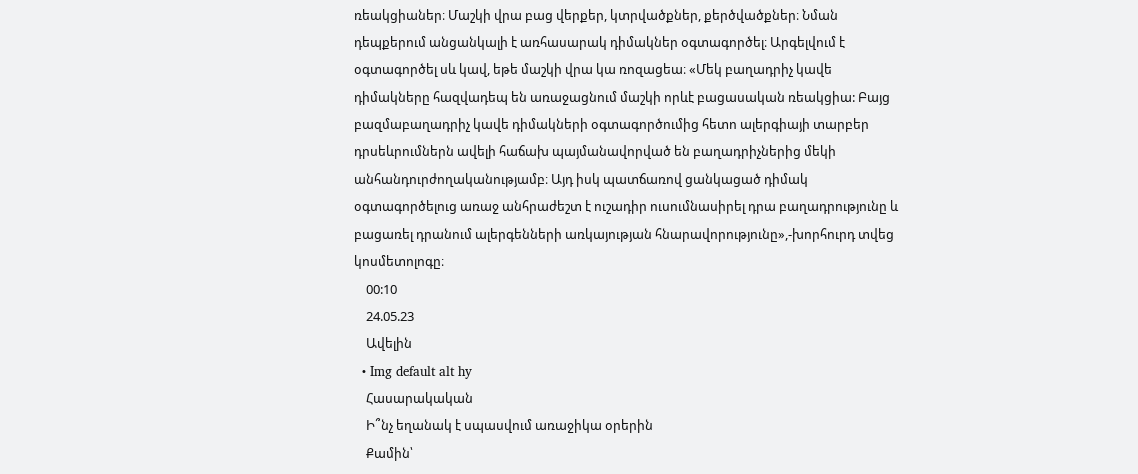ռեակցիաներ։ Մաշկի վրա բաց վերքեր, կտրվածքներ, քերծվածքներ։ Նման դեպքերում անցանկալի է առհասարակ դիմակներ օգտագործել։ Արգելվում է օգտագործել սև կավ, եթե մաշկի վրա կա ռոզացեա։ «Մեկ բաղադրիչ կավե դիմակները հազվադեպ են առաջացնում մաշկի որևէ բացասական ռեակցիա: Բայց բազմաբաղադրիչ կավե դիմակների օգտագործումից հետո ալերգիայի տարբեր դրսեևրումներն ավելի հաճախ պայմանավորված են բաղադրիչներից մեկի անհանդուրժողականությամբ։ Այդ իսկ պատճառով ցանկացած դիմակ օգտագործելուց առաջ անհրաժեշտ է ուշադիր ուսումնասիրել դրա բաղադրությունը և բացառել դրանում ալերգենների առկայության հնարավորությունը»,-խորհուրդ տվեց կոսմետոլոգը։
    00:10
    24.05.23
    Ավելին
  • Img default alt hy
    Հասարակական
    Ի՞նչ եղանակ է սպասվում առաջիկա օրերին
    Քամին՝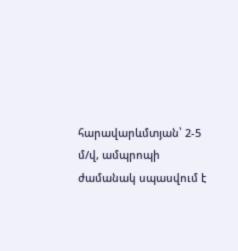հարավարևմտյան՝ 2-5 մ/վ, ամպրոպի ժամանակ սպասվում է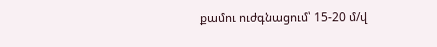քամու ուժգնացում՝ 15-20 մ/վ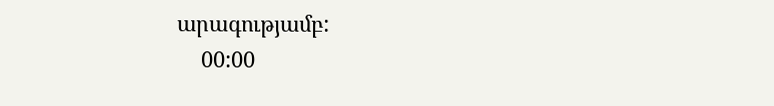արագությամբ:
    00:00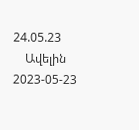24.05.23
    Ավելին
2023-05-23